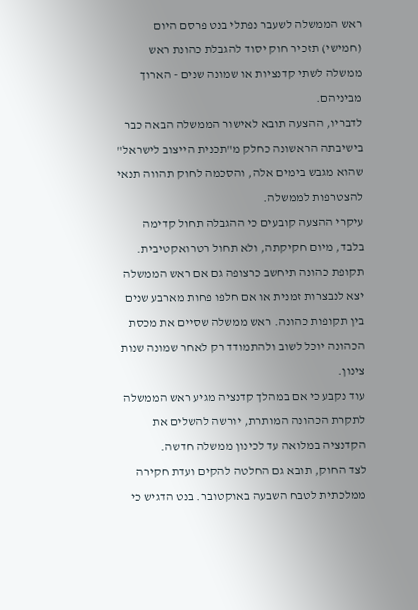ראש הממשלה לשעבר נפתלי בנט פרסם היום (חמישי) תזכיר חוק יסוד להגבלת כהונת ראש ממשלה לשתי קדנציות או שמונה שנים - הארוך מביניהם.
לדבריו, ההצעה תובא לאישור הממשלה הבאה כבר בישיבתה הראשונה כחלק מ"תכנית הייצוב לישראל" שהוא מגבש בימים אלה, והסכמה לחוק תהווה תנאי להצטרפות לממשלה.
עיקרי ההצעה קובעים כי ההגבלה תחול קדימה בלבד, מיום חקיקתה, ולא תחול רטרואקטיבית. תקופת כהונה תיחשב כרצופה גם אם ראש הממשלה יצא לנבצרות זמנית או אם חלפו פחות מארבע שנים בין תקופות כהונה. ראש ממשלה שסיים את מכסת הכהונה יוכל לשוב ולהתמודד רק לאחר שמונה שנות צינון.
עוד נקבע כי אם במהלך קדנציה מגיע ראש הממשלה לתקרת הכהונה המותרת, יורשה להשלים את הקדנציה במלואה עד לכינון ממשלה חדשה.
לצד החוק, תובא גם החלטה להקים ועדת חקירה ממלכתית לטבח השבעה באוקטובר. בנט הדגיש כי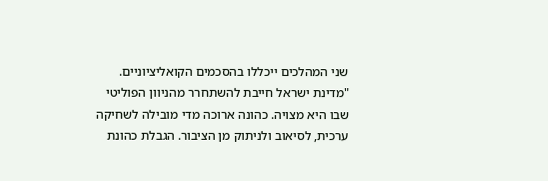שני המהלכים ייכללו בהסכמים הקואליציוניים.
"מדינת ישראל חייבת להשתחרר מהניוון הפוליטי שבו היא מצויה. כהונה ארוכה מדי מובילה לשחיקה ערכית, לסיאוב ולניתוק מן הציבור. הגבלת כהונת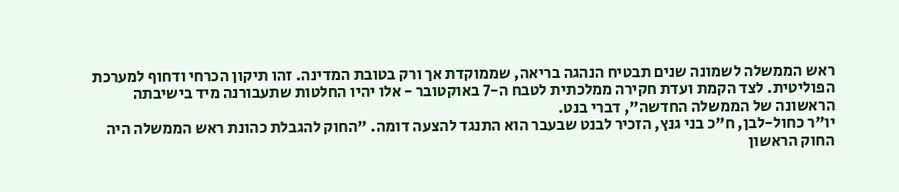ראש הממשלה לשמונה שנים תבטיח הנהגה בריאה, שממוקדת אך ורק בטובת המדינה. זהו תיקון הכרחי ודחוף למערכת הפוליטית. לצד הקמת ועדת חקירה ממלכתית לטבח ה-7 באוקטובר - אלו יהיו החלטות שתעבורנה מיד בישיבתה הראשונה של הממשלה החדשה", דברי בנט.
יו"ר כחול-לבן, ח"כ בני גנץ, הזכיר לבנט שבעבר הוא התנגד להצעה דומה. "החוק להגבלת כהונת ראש הממשלה היה החוק הראשון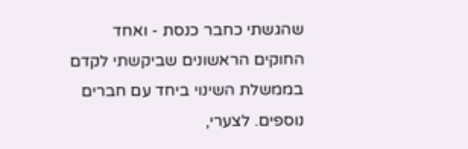שהגשתי כחבר כנסת - ואחד החוקים הראשונים שביקשתי לקדם בממשלת השינוי ביחד עם חברים נוספים. לצערי,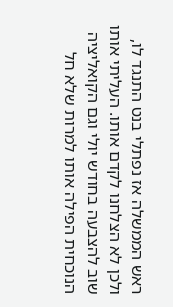ראש הממשלה אז נפתלי בנט התנגד לו, ולכן לא הצלחנו לקדם אותו. העליתי אותו שוב להצבעה בחודש יולי וגם הקואליציה הנוכחית הפילה אותו למרות שלא חל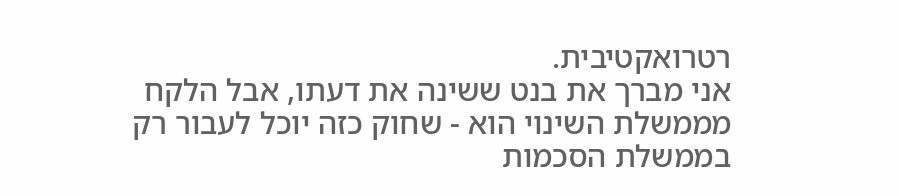רטרואקטיבית.
אני מברך את בנט ששינה את דעתו, אבל הלקח מממשלת השינוי הוא - שחוק כזה יוכל לעבור רק בממשלת הסכמות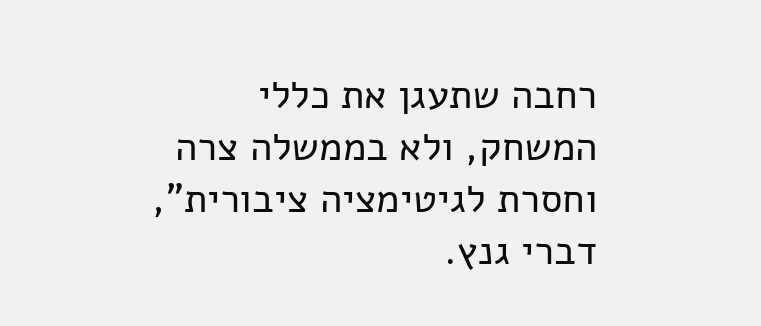רחבה שתעגן את כללי המשחק, ולא בממשלה צרה וחסרת לגיטימציה ציבורית", דברי גנץ.